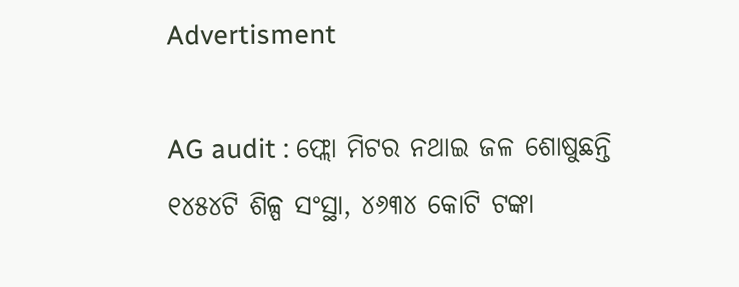Advertisment

AG audit : ଫ୍ଲୋ ମିଟର ନଥାଇ ଜଳ ଶୋଷୁଛନ୍ତି ୧୪୫୪ଟି ଶିଳ୍ପ ସଂସ୍ଥା, ୪୬୩୪ କୋଟି ଟଙ୍କା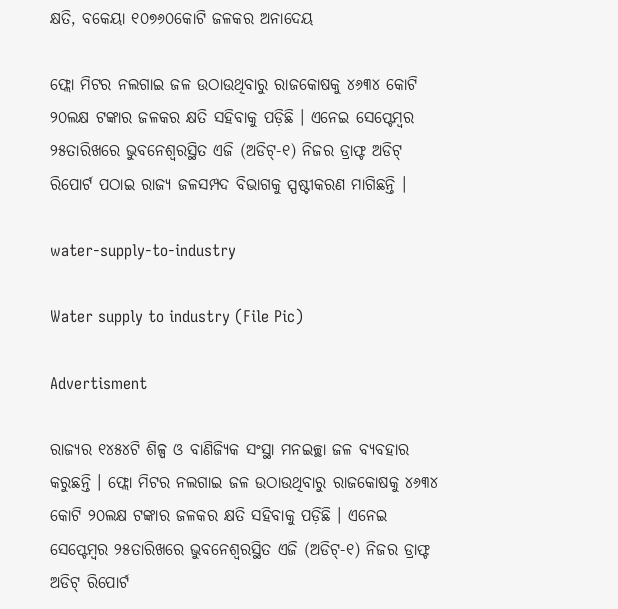କ୍ଷତି, ବକେୟା ୧୦୭୬୦କୋଟି ଜଳକର ଅନାଦେୟ

ଫ୍ଲୋ ମିଟର ନଲଗାଇ ଜଳ ଉଠାଉଥିବାରୁ ରାଜକୋଷକୁ ୪୬୩୪ କୋଟି ୨୦ଲକ୍ଷ ଟଙ୍କାର ଜଳକର କ୍ଷତି ସହିବାକୁ ପଡ଼ିଛି । ଏନେଇ ସେପ୍ଟେମ୍ବର ୨୫ତାରିଖରେ ଭୁବନେଶ୍ୱରସ୍ଥିତ ଏଜି (ଅଡିଟ୍‌-୧) ନିଜର ଡ୍ରାଫ୍ଟ ଅଡିଟ୍ ରିପୋର୍ଟ ପଠାଇ ରାଜ୍ୟ ଜଳସମ୍ପଦ ବିଭାଗକୁ ସ୍ପଷ୍ଟୀକରଣ ମାଗିଛନ୍ତି ।

water-supply-to-industry

Water supply to industry (File Pic)

Advertisment

ରାଜ୍ୟର ୧୪୫୪ଟି ଶିଳ୍ପ ଓ ବାଣିଜ୍ୟିକ ସଂସ୍ଥା ମନଇଚ୍ଛା ଜଳ ବ୍ୟବହାର କରୁଛନ୍ତି । ଫ୍ଲୋ ମିଟର ନଲଗାଇ ଜଳ ଉଠାଉଥିବାରୁ ରାଜକୋଷକୁ ୪୬୩୪ କୋଟି ୨୦ଲକ୍ଷ ଟଙ୍କାର ଜଳକର କ୍ଷତି ସହିବାକୁ ପଡ଼ିଛି । ଏନେଇ ସେପ୍ଟେମ୍ବର ୨୫ତାରିଖରେ ଭୁବନେଶ୍ୱରସ୍ଥିତ ଏଜି (ଅଡିଟ୍‌-୧) ନିଜର ଡ୍ରାଫ୍ଟ ଅଡିଟ୍ ରିପୋର୍ଟ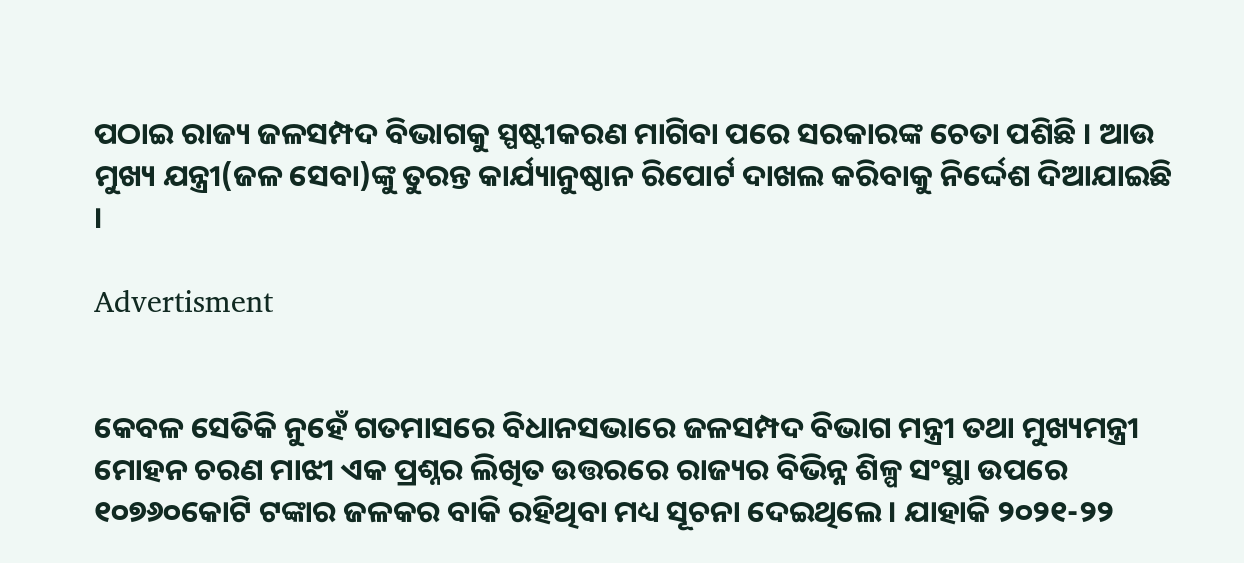ପଠାଇ ରାଜ୍ୟ ଜଳସମ୍ପଦ ବିଭାଗକୁ ସ୍ପଷ୍ଟୀକରଣ ମାଗିବା ପରେ ସରକାରଙ୍କ ଚେତା ପଶିଛି । ଆଉ ମୁଖ୍ୟ ଯନ୍ତ୍ରୀ(ଜଳ ସେବା)ଙ୍କୁ ତୁରନ୍ତ କାର୍ଯ୍ୟାନୁଷ୍ଠାନ ରିପୋର୍ଟ ଦାଖଲ କରିବାକୁ ନିର୍ଦ୍ଦେଶ ଦିଆଯାଇଛି ।

Advertisment


କେବଳ ସେତିକି ନୁହେଁ ଗତମାସରେ ବିଧାନସଭାରେ ଜଳସମ୍ପଦ ବିଭାଗ ମନ୍ତ୍ରୀ ତଥା ମୁଖ୍ୟମନ୍ତ୍ରୀ ମୋହନ ଚରଣ ମାଝୀ ଏକ ପ୍ରଶ୍ନର ଲିଖିତ ଉତ୍ତରରେ ରାଜ୍ୟର ବିଭିନ୍ନ ଶିଳ୍ପ ସଂସ୍ଥା ଉପରେ ୧୦୭୬୦କୋଟି ଟଙ୍କାର ଜଳକର ବାକି ରହିଥିବା ମଧ୍ୟ ସୂଚନା ଦେଇଥିଲେ । ଯାହାକି ୨୦୨୧-୨୨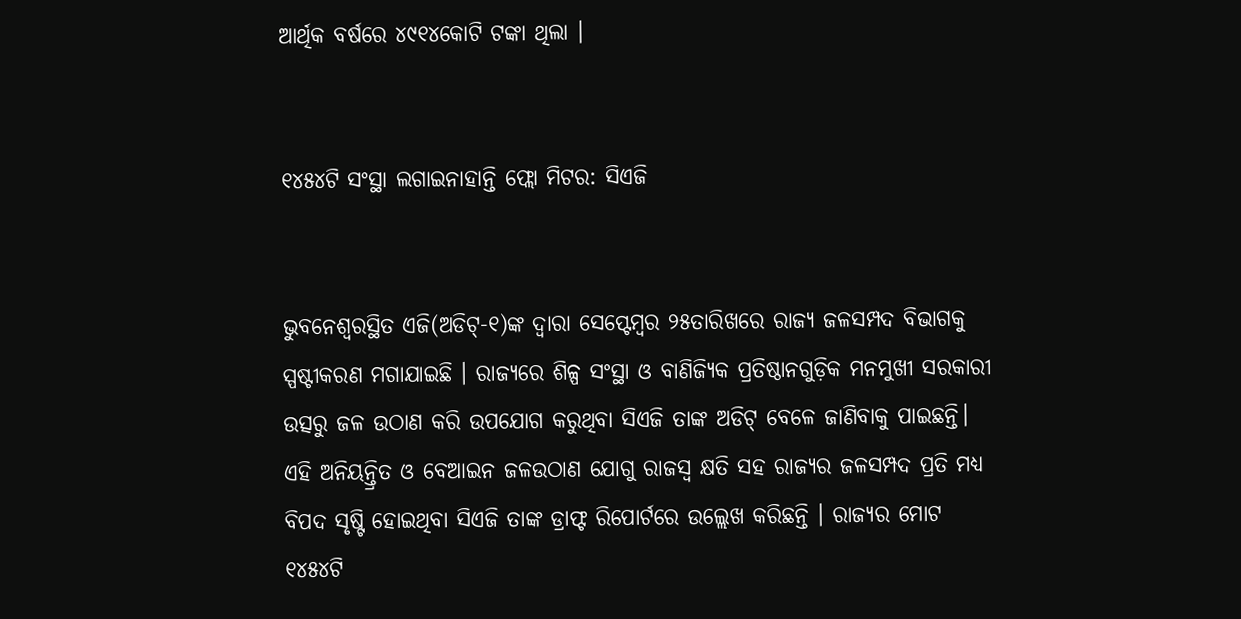ଆର୍ଥିକ ବର୍ଷରେ ୪୯୧୪କୋଟି ଟଙ୍କା ଥିଲା ।


୧୪୫୪ଟି ସଂସ୍ଥା ଲଗାଇନାହାନ୍ତି ଫ୍ଲୋ ମିଟର: ସିଏଜି


ଭୁବନେଶ୍ୱରସ୍ଥିତ ଏଜି(ଅଡିଟ୍‌-୧)ଙ୍କ ଦ୍ୱାରା ସେପ୍ଟେମ୍ବର ୨୫ତାରିଖରେ ରାଜ୍ୟ ଜଳସମ୍ପଦ ବିଭାଗକୁ ସ୍ପଷ୍ଟୀକରଣ ମଗାଯାଇଛି । ରାଜ୍ୟରେ ଶିଳ୍ପ ସଂସ୍ଥା ଓ ବାଣିଜ୍ୟିକ ପ୍ରତିଷ୍ଠାନଗୁଡ଼ିକ ମନମୁଖୀ ସରକାରୀ ଉତ୍ସରୁ ଜଳ ଉଠାଣ କରି ଉପଯୋଗ କରୁଥିବା ସିଏଜି ତାଙ୍କ ଅଡିଟ୍ ବେଳେ ଜାଣିବାକୁ ପାଇଛନ୍ତି। ଏହି ଅନିୟନ୍ତ୍ରିତ ଓ ବେଆଇନ ଜଳଉଠାଣ ଯୋଗୁ ରାଜସ୍ୱ କ୍ଷତି ସହ ରାଜ୍ୟର ଜଳସମ୍ପଦ ପ୍ରତି ମଧ୍ୟ ବିପଦ ସୃଷ୍ଟି ହୋଇଥିବା ସିଏଜି ତାଙ୍କ ଡ୍ରାଫ୍ଟ ରିପୋର୍ଟରେ ଉଲ୍ଲେଖ କରିଛନ୍ତି । ରାଜ୍ୟର ମୋଟ ୧୪୫୪ଟି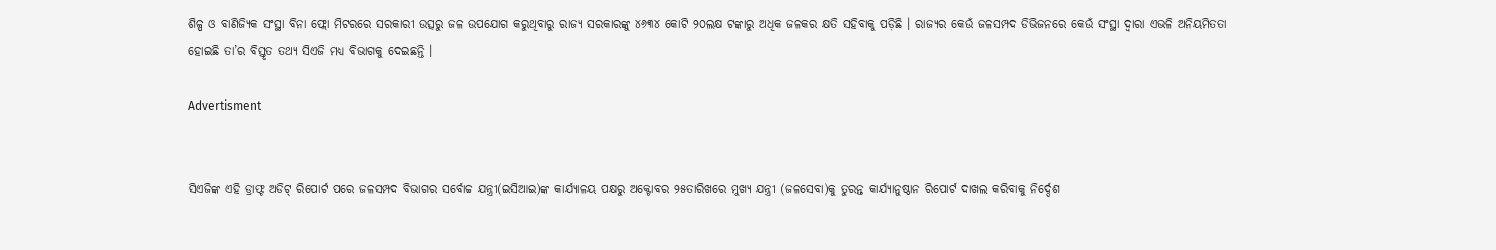ଶିଳ୍ପ ଓ ବାଣିଜ୍ୟିକ ସଂସ୍ଥା ବିନା ଫ୍ଲୋ ମିଟରରେ ସରକାରୀ ଉତ୍ସରୁ ଜଳ ଉପଯୋଗ କରୁଥିବାରୁ ରାଜ୍ୟ ସରକାରଙ୍କୁ ୪୬୩୪ କୋଟି ୨୦ଲକ୍ଷ ଟଙ୍କାରୁ ଅଧିକ ଜଳକର କ୍ଷତି ସହିବାକୁ ପଡ଼ିଛି । ରାଜ୍ୟର କେଉଁ ଜଳସମ୍ପଦ ଡିଭିଜନରେ କେଉଁ ସଂସ୍ଥା ଦ୍ୱାରା ଏଭଳି ଅନିୟମିତତା ହୋଇଛି ତା’ର ବିସ୍ତୃତ ତଥ୍ୟ ସିଏଜି ମଧ୍ୟ ବିଭାଗକୁ ଦେଇଛନ୍ତି ।

Advertisment


ସିଏଜିଙ୍କ ଏହି ଡ୍ରାଫ୍ଟ ଅଡିଟ୍ ରିପୋର୍ଟ ପରେ ଜଳସମ୍ପଦ ବିଭାଗର ସର୍ବୋଚ୍ଚ ଯନ୍ତ୍ରୀ(ଇସିଆଇ)ଙ୍କ କାର୍ଯ୍ୟାଳୟ ପକ୍ଷରୁ ଅକ୍ଟୋବର ୨୫ତାରିଖରେ ମୁଖ୍ୟ ଯନ୍ତ୍ରୀ (ଜଳସେବା)କୁ ତୁରନ୍ତ କାର୍ଯ୍ୟାନୁଷ୍ଠାନ ରିପୋର୍ଟ ଦାଖଲ କରିବାକୁ ନିର୍ଦ୍ଦେଶ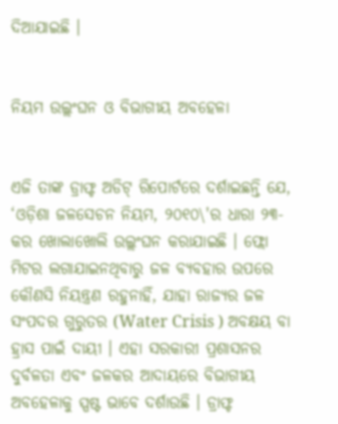ଦିଆଯାଇଛି ।


ନିୟମ ଉଲ୍ଲଂଘନ ଓ ବିଭାଗୀୟ ଅବହେଳା


ଏଜି ତାଙ୍କ ଡ୍ରାଫ୍ଟ ଅଡିଟ୍ ରିପୋର୍ଟରେ ଦର୍ଶାଇଛନ୍ତି ଯେ, ‘ଓଡ଼ିଶା ଜଳସେଚନ ନିୟମ, ୨୦୧୦\'ର ଧାରା ୨୩-କର ଖୋଲାଖୋଲି ଉଲ୍ଲଂଘନ କରାଯାଇଛି । ଫ୍ଲୋ ମିଟର ଲଗାଯାଇନଥିବାରୁ ଜଳ ବ୍ୟବହାର ଉପରେ କୌଣସି ନିୟନ୍ତ୍ରଣ ରହୁନାହିଁ, ଯାହା ରାଜ୍ୟର ଜଳ ସଂପଦର ଗୁରୁତର (Water Crisis ) ଅବକ୍ଷୟ ବା ହ୍ରାସ ପାଇଁ ଦାୟୀ । ଏହା ସରକାରୀ ପ୍ରଶାସନର ଦୁର୍ବଳତା ଏବଂ ଜଳକର ଆଦାୟରେ ବିଭାଗୀୟ ଅବହେଳାକୁ ସ୍ପଷ୍ଟ ଭାବେ ଦର୍ଶାଉଛି । ଡ୍ରାଫ୍ଟ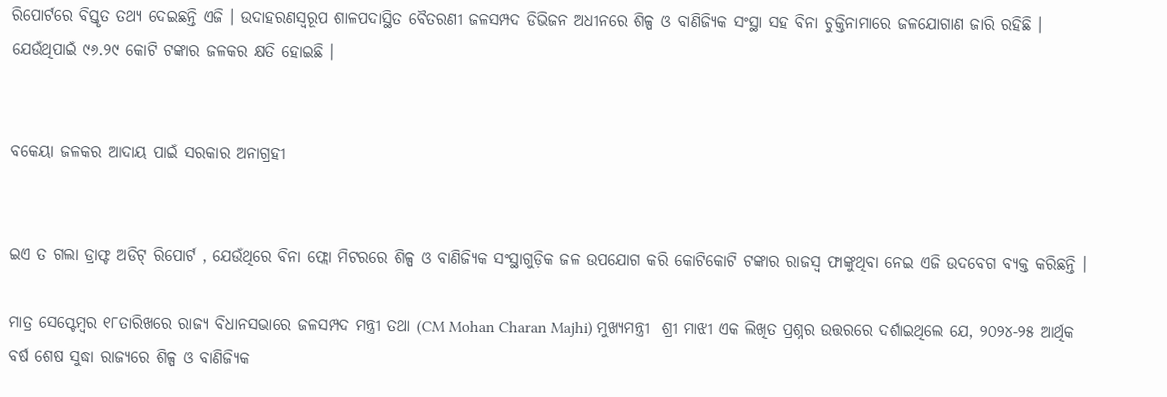ରିପୋର୍ଟରେ ବିସ୍ତୃତ ତଥ୍ୟ ଦେଇଛନ୍ତି ଏଜି । ଉଦାହରଣସ୍ୱରୂପ ଶାଳପଦାସ୍ଥିତ ବୈତରଣୀ ଜଳସମ୍ପଦ ଡିଭିଜନ ଅଧୀନରେ ଶିଳ୍ପ ଓ ବାଣିଜ୍ୟିକ ସଂସ୍ଥା ସହ ବିନା ଚୁକ୍ତିନାମାରେ ଜଳଯୋଗାଣ ଜାରି ରହିଛି । ଯେଉଁଥିପାଇଁ ୯୬.୨୯ କୋଟି ଟଙ୍କାର ଜଳକର କ୍ଷତି ହୋଇଛି ।


ବକେୟା ଜଳକର ଆଦାୟ ପାଇଁ ସରକାର ଅନାଗ୍ରହୀ


ଇଏ ତ ଗଲା ଡ୍ରାଫ୍ଟ ଅଡିଟ୍ ରିପୋର୍ଟ , ଯେଉଁଥିରେ ବିନା ଫ୍ଲୋ ମିଟରରେ ଶିଳ୍ପ ଓ ବାଣିଜ୍ୟିକ ସଂସ୍ଥାଗୁଡ଼ିକ ଜଳ ଉପଯୋଗ କରି କୋଟିକୋଟି ଟଙ୍କାର ରାଜସ୍ୱ ଫାଙ୍କୁଥିବା ନେଇ ଏଜି ଉଦବେଗ ବ୍ୟକ୍ତ କରିଛନ୍ତି ।

ମାତ୍ର ସେପ୍ଟେମ୍ବର ୧୮ତାରିଖରେ ରାଜ୍ୟ ବିଧାନସଭାରେ ଜଳସମ୍ପଦ ମନ୍ତ୍ରୀ ତଥା (CM Mohan Charan Majhi) ମୁଖ୍ୟମନ୍ତ୍ରୀ  ଶ୍ରୀ ମାଝୀ ଏକ ଲିଖିତ ପ୍ରଶ୍ନର ଉତ୍ତରରେ ଦର୍ଶାଇଥିଲେ ଯେ, ୨୦୨୪-୨୫ ଆର୍ଥିକ ବର୍ଷ ଶେଷ ସୁଦ୍ଧା ରାଜ୍ୟରେ ଶିଳ୍ପ ଓ ବାଣିଜ୍ୟିକ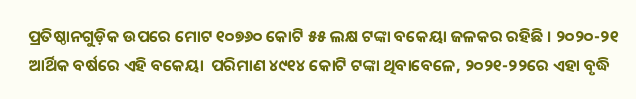ପ୍ରତିଷ୍ଠାନଗୁଡ଼ିକ ଉପରେ ମୋଟ ୧୦୭୬୦ କୋଟି ୫୫ ଲକ୍ଷ ଟଙ୍କା ବକେୟା ଜଳକର ରହିଛି । ୨୦୨୦-୨୧ ଆର୍ଥିକ ବର୍ଷରେ ଏହି ବକେୟା  ପରିମାଣ ୪୯୧୪ କୋଟି ଟଙ୍କା ଥିବାବେଳେ, ୨୦୨୧-୨୨ରେ ଏହା ବୃଦ୍ଧି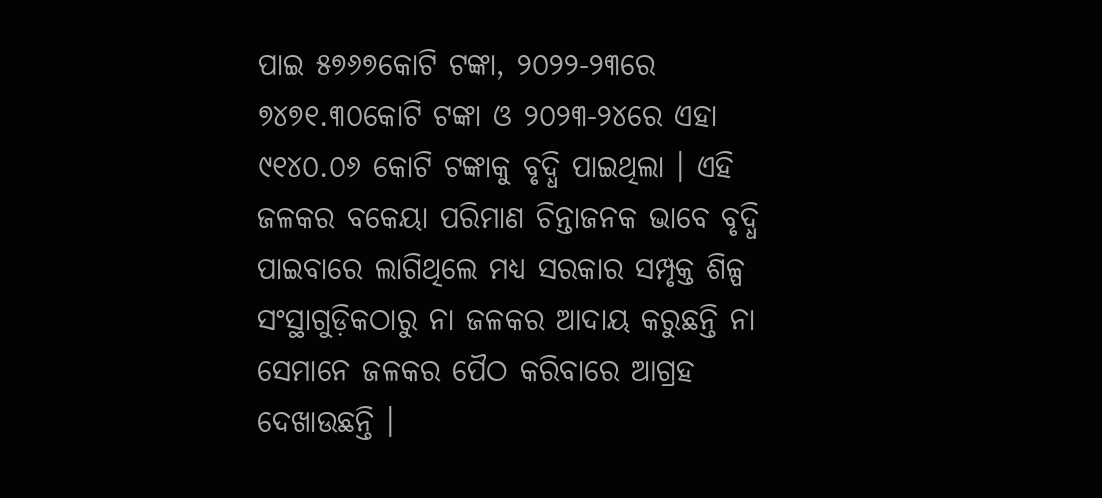ପାଇ ୫୭୬୭କୋଟି ଟଙ୍କା, ୨୦୨୨-୨୩ରେ ୭୪୭୧.୩୦କୋଟି ଟଙ୍କା ଓ ୨୦୨୩-୨୪ରେ ଏହା ୯୧୪୦.୦୬ କୋଟି ଟଙ୍କାକୁ ବୃଦ୍ଧି ପାଇଥିଲା । ଏହି ଜଳକର ବକେୟା ପରିମାଣ ଚିନ୍ତାଜନକ ଭାବେ ବୃଦ୍ଧି ପାଇବାରେ ଲାଗିଥିଲେ ମଧ୍ୟ ସରକାର ସମ୍ପୃକ୍ତ ଶିଳ୍ପ ସଂସ୍ଥାଗୁଡ଼ିକଠାରୁ ନା ଜଳକର ଆଦାୟ କରୁଛନ୍ତି ନା ସେମାନେ ଜଳକର ପୈଠ କରିବାରେ ଆଗ୍ରହ ଦେଖାଉଛନ୍ତି ।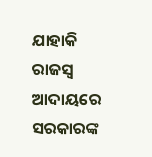ଯାହାକି ରାଜସ୍ୱ ଆଦାୟରେ ସରକାରଙ୍କ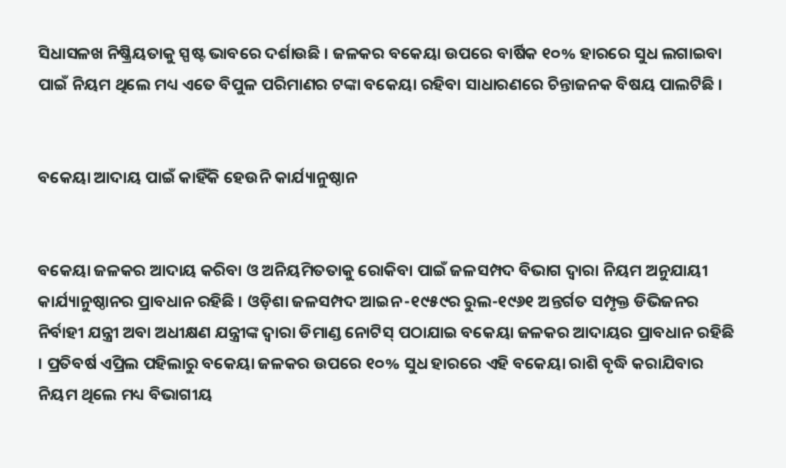ସିଧାସଳଖ ନିଷ୍କ୍ରିୟତାକୁ ସ୍ପଷ୍ଟ ଭାବରେ ଦର୍ଶାଉଛି । ଜଳକର ବକେୟା ଉପରେ ବାର୍ଷିକ ୧୦% ହାରରେ ସୁଧ ଲଗାଇବା ପାଇଁ ନିୟମ ଥିଲେ ମଧ୍ୟ ଏତେ ବିପୁଳ ପରିମାଣର ଟଙ୍କା ବକେୟା ରହିବା ସାଧାରଣରେ ଚିନ୍ତାଜନକ ବିଷୟ ପାଲଟିଛି ।


ବକେୟା ଆଦାୟ ପାଇଁ କାହିଁକି ହେଉନି କାର୍ଯ୍ୟାନୁଷ୍ଠାନ


ବକେୟା ଜଳକର ଆଦାୟ କରିବା ଓ ଅନିୟମିତତାକୁ ରୋକିବା ପାଇଁ ଜଳସମ୍ପଦ ବିଭାଗ ଦ୍ୱାରା ନିୟମ ଅନୁଯାୟୀ କାର୍ଯ୍ୟାନୁଷ୍ଠାନର ପ୍ରାବଧାନ ରହିଛି । ଓଡ଼ିଶା ଜଳସମ୍ପଦ ଆଇନ-୧୯୫୯ର ରୁଲ-୧୯୬୧ ଅନ୍ତର୍ଗତ ସମ୍ପୃକ୍ତ ଡିଭିଜନର ନିର୍ବାହୀ ଯନ୍ତ୍ରୀ ଅବା ଅଧୀକ୍ଷଣ ଯନ୍ତ୍ରୀଙ୍କ ଦ୍ୱାରା ଡିମାଣ୍ଡ ନୋଟିସ୍ ପଠାଯାଇ ବକେୟା ଜଳକର ଆଦାୟର ପ୍ରାବଧାନ ରହିଛି । ପ୍ରତିବର୍ଷ ଏପ୍ରିଲ ପହିଲାରୁ ବକେୟା ଜଳକର ଉପରେ ୧୦% ସୁଧ ହାରରେ ଏହି ବକେୟା ରାଶି ବୃଦ୍ଧି କରାଯିବାର ନିୟମ ଥିଲେ ମଧ୍ୟ ବିଭାଗୀୟ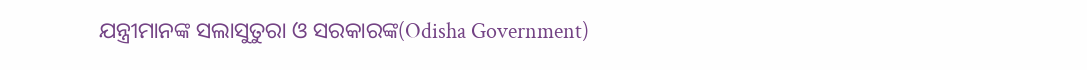ଯନ୍ତ୍ରୀମାନଙ୍କ ସଲାସୁତୁରା ଓ ସରକାରଙ୍କ(Odisha Government)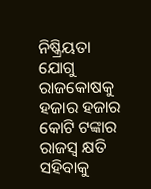ନିଷ୍କ୍ରିୟତା ଯୋଗୁ ରାଜକୋଷକୁ ହଜାର ହଜାର କୋଟି ଟଙ୍କାର ରାଜସ୍ୱ କ୍ଷତି ସହିବାକୁ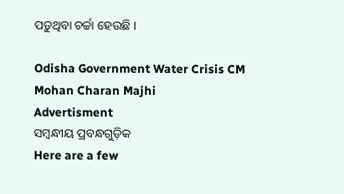ପଡ଼ୁଥିବା ଚର୍ଚ୍ଚା ହେଉଛି ।

Odisha Government Water Crisis CM Mohan Charan Majhi
Advertisment
ସମ୍ବନ୍ଧୀୟ ପ୍ରବନ୍ଧଗୁଡ଼ିକ
Here are a few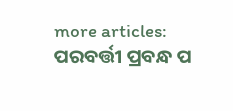more articles:
ପରବର୍ତ୍ତୀ ପ୍ରବନ୍ଧ ପ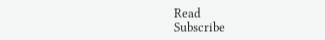Read
Subscribe